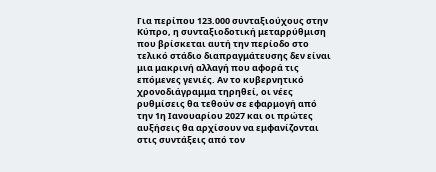Για περίπου 123.000 συνταξιούχους στην Κύπρο, η συνταξιοδοτική μεταρρύθμιση που βρίσκεται αυτή την περίοδο στο τελικό στάδιο διαπραγμάτευσης δεν είναι μια μακρινή αλλαγή που αφορά τις επόμενες γενιές. Αν το κυβερνητικό χρονοδιάγραμμα τηρηθεί, οι νέες ρυθμίσεις θα τεθούν σε εφαρμογή από την 1η Ιανουαρίου 2027 και οι πρώτες αυξήσεις θα αρχίσουν να εμφανίζονται στις συντάξεις από τον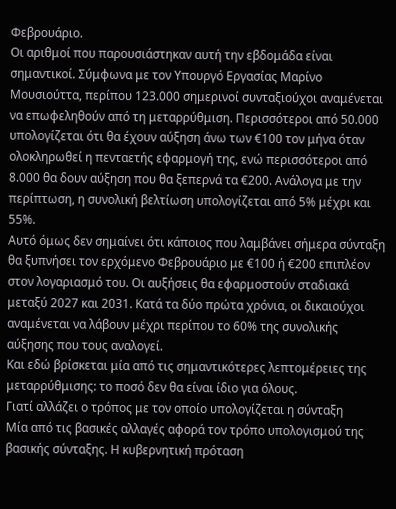Φεβρουάριο.
Οι αριθμοί που παρουσιάστηκαν αυτή την εβδομάδα είναι σημαντικοί. Σύμφωνα με τον Υπουργό Εργασίας Μαρίνο Μουσιούττα, περίπου 123.000 σημερινοί συνταξιούχοι αναμένεται να επωφεληθούν από τη μεταρρύθμιση. Περισσότεροι από 50.000 υπολογίζεται ότι θα έχουν αύξηση άνω των €100 τον μήνα όταν ολοκληρωθεί η πενταετής εφαρμογή της, ενώ περισσότεροι από 8.000 θα δουν αύξηση που θα ξεπερνά τα €200. Ανάλογα με την περίπτωση, η συνολική βελτίωση υπολογίζεται από 5% μέχρι και 55%.
Αυτό όμως δεν σημαίνει ότι κάποιος που λαμβάνει σήμερα σύνταξη θα ξυπνήσει τον ερχόμενο Φεβρουάριο με €100 ή €200 επιπλέον στον λογαριασμό του. Οι αυξήσεις θα εφαρμοστούν σταδιακά μεταξύ 2027 και 2031. Κατά τα δύο πρώτα χρόνια, οι δικαιούχοι αναμένεται να λάβουν μέχρι περίπου το 60% της συνολικής αύξησης που τους αναλογεί.
Και εδώ βρίσκεται μία από τις σημαντικότερες λεπτομέρειες της μεταρρύθμισης: το ποσό δεν θα είναι ίδιο για όλους.
Γιατί αλλάζει ο τρόπος με τον οποίο υπολογίζεται η σύνταξη
Μία από τις βασικές αλλαγές αφορά τον τρόπο υπολογισμού της βασικής σύνταξης. Η κυβερνητική πρόταση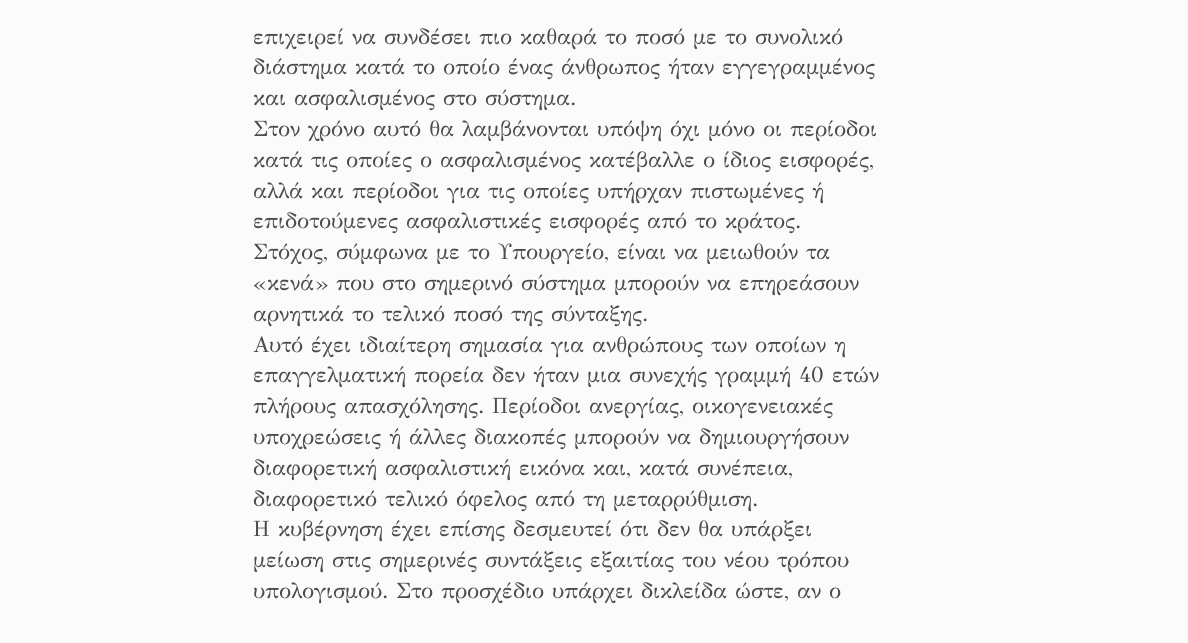επιχειρεί να συνδέσει πιο καθαρά το ποσό με το συνολικό διάστημα κατά το οποίο ένας άνθρωπος ήταν εγγεγραμμένος και ασφαλισμένος στο σύστημα.
Στον χρόνο αυτό θα λαμβάνονται υπόψη όχι μόνο οι περίοδοι κατά τις οποίες ο ασφαλισμένος κατέβαλλε ο ίδιος εισφορές, αλλά και περίοδοι για τις οποίες υπήρχαν πιστωμένες ή επιδοτούμενες ασφαλιστικές εισφορές από το κράτος. Στόχος, σύμφωνα με το Υπουργείο, είναι να μειωθούν τα «κενά» που στο σημερινό σύστημα μπορούν να επηρεάσουν αρνητικά το τελικό ποσό της σύνταξης.
Αυτό έχει ιδιαίτερη σημασία για ανθρώπους των οποίων η επαγγελματική πορεία δεν ήταν μια συνεχής γραμμή 40 ετών πλήρους απασχόλησης. Περίοδοι ανεργίας, οικογενειακές υποχρεώσεις ή άλλες διακοπές μπορούν να δημιουργήσουν διαφορετική ασφαλιστική εικόνα και, κατά συνέπεια, διαφορετικό τελικό όφελος από τη μεταρρύθμιση.
Η κυβέρνηση έχει επίσης δεσμευτεί ότι δεν θα υπάρξει μείωση στις σημερινές συντάξεις εξαιτίας του νέου τρόπου υπολογισμού. Στο προσχέδιο υπάρχει δικλείδα ώστε, αν ο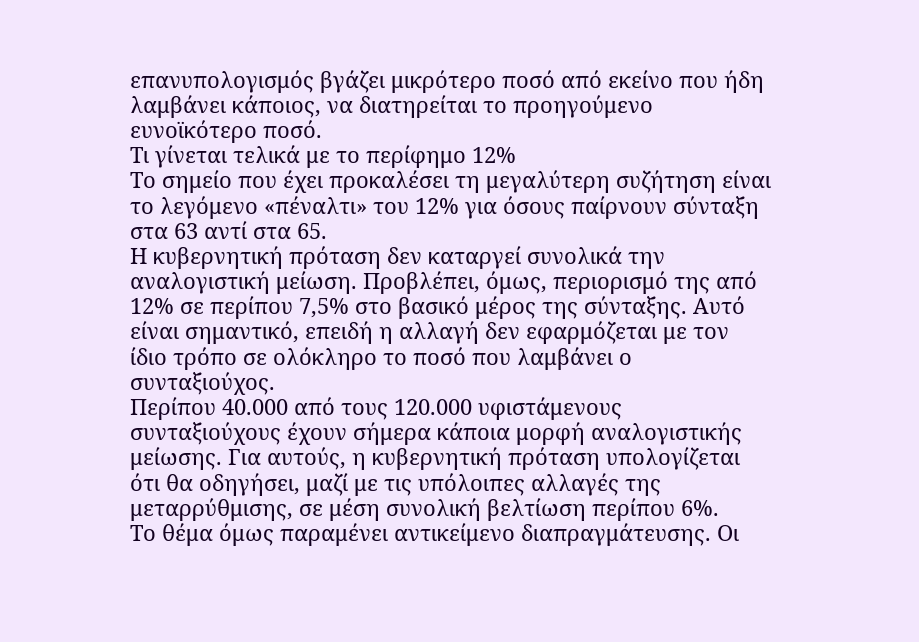επανυπολογισμός βγάζει μικρότερο ποσό από εκείνο που ήδη λαμβάνει κάποιος, να διατηρείται το προηγούμενο ευνοϊκότερο ποσό.
Τι γίνεται τελικά με το περίφημο 12%
Το σημείο που έχει προκαλέσει τη μεγαλύτερη συζήτηση είναι το λεγόμενο «πέναλτι» του 12% για όσους παίρνουν σύνταξη στα 63 αντί στα 65.
Η κυβερνητική πρόταση δεν καταργεί συνολικά την αναλογιστική μείωση. Προβλέπει, όμως, περιορισμό της από 12% σε περίπου 7,5% στο βασικό μέρος της σύνταξης. Αυτό είναι σημαντικό, επειδή η αλλαγή δεν εφαρμόζεται με τον ίδιο τρόπο σε ολόκληρο το ποσό που λαμβάνει ο συνταξιούχος.
Περίπου 40.000 από τους 120.000 υφιστάμενους συνταξιούχους έχουν σήμερα κάποια μορφή αναλογιστικής μείωσης. Για αυτούς, η κυβερνητική πρόταση υπολογίζεται ότι θα οδηγήσει, μαζί με τις υπόλοιπες αλλαγές της μεταρρύθμισης, σε μέση συνολική βελτίωση περίπου 6%.
Το θέμα όμως παραμένει αντικείμενο διαπραγμάτευσης. Οι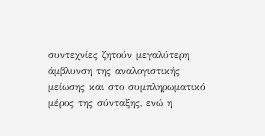συντεχνίες ζητούν μεγαλύτερη άμβλυνση της αναλογιστικής μείωσης και στο συμπληρωματικό μέρος της σύνταξης, ενώ η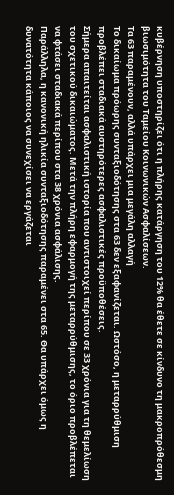κυβέρνηση υποστηρίζει ότι η πλήρης κατάργηση του 12% θα έθετε σε κίνδυνο τη μακροπρόθεσμη βιωσιμότητα του Ταμείου Κοινωνικών Ασφαλίσεων.
Τα 63 παραμένουν, αλλά υπάρχει μια μεγάλη αλλαγή
Το δικαίωμα πρόωρης συνταξιοδότησης στα 63 δεν εξαφανίζεται. Ωστόσο, η μεταρρύθμιση προβλέπει σταδιακά αυστηρότερες ασφαλιστικές προϋποθέσεις.
Σήμερα απαιτείται ασφαλιστική ιστορία που αντιστοιχεί περίπου σε 33 χρόνια για τη θεμελίωση του σχετικού δικαιώματος. Μετά την πλήρη εφαρμογή της μεταρρύθμισης, το όριο προβλέπεται να φτάσει σταδιακά περίπου στα 38 χρόνια ασφάλισης.
Παράλληλα, η κανονική ηλικία συνταξιοδότησης παραμένει στα 65. Θα υπάρχει όμως η δυνατότητα κάποιος να συνεχίσει να εργάζεται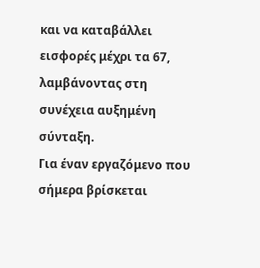και να καταβάλλει εισφορές μέχρι τα 67, λαμβάνοντας στη συνέχεια αυξημένη σύνταξη.
Για έναν εργαζόμενο που σήμερα βρίσκεται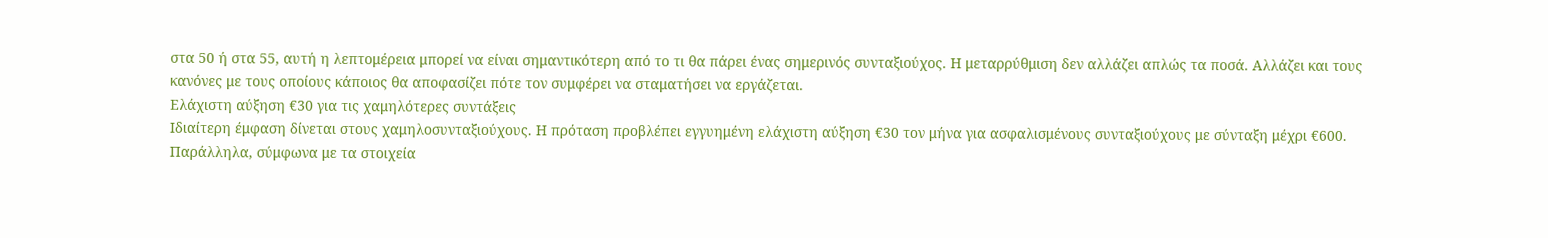στα 50 ή στα 55, αυτή η λεπτομέρεια μπορεί να είναι σημαντικότερη από το τι θα πάρει ένας σημερινός συνταξιούχος. Η μεταρρύθμιση δεν αλλάζει απλώς τα ποσά. Αλλάζει και τους κανόνες με τους οποίους κάποιος θα αποφασίζει πότε τον συμφέρει να σταματήσει να εργάζεται.
Ελάχιστη αύξηση €30 για τις χαμηλότερες συντάξεις
Ιδιαίτερη έμφαση δίνεται στους χαμηλοσυνταξιούχους. Η πρόταση προβλέπει εγγυημένη ελάχιστη αύξηση €30 τον μήνα για ασφαλισμένους συνταξιούχους με σύνταξη μέχρι €600.
Παράλληλα, σύμφωνα με τα στοιχεία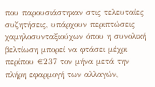που παρουσιάστηκαν στις τελευταίες συζητήσεις, υπάρχουν περιπτώσεις χαμηλοσυνταξιούχων όπου η συνολική βελτίωση μπορεί να φτάσει μέχρι περίπου €237 τον μήνα μετά την πλήρη εφαρμογή των αλλαγών,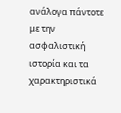ανάλογα πάντοτε με την ασφαλιστική ιστορία και τα χαρακτηριστικά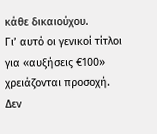κάθε δικαιούχου.
Γι’ αυτό οι γενικοί τίτλοι για «αυξήσεις €100» χρειάζονται προσοχή. Δεν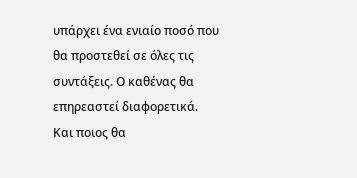υπάρχει ένα ενιαίο ποσό που θα προστεθεί σε όλες τις συντάξεις. Ο καθένας θα επηρεαστεί διαφορετικά.
Και ποιος θα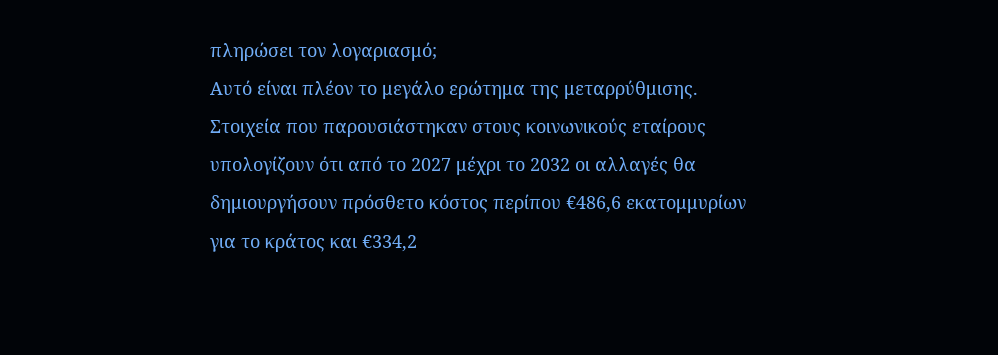πληρώσει τον λογαριασμό;
Αυτό είναι πλέον το μεγάλο ερώτημα της μεταρρύθμισης.
Στοιχεία που παρουσιάστηκαν στους κοινωνικούς εταίρους υπολογίζουν ότι από το 2027 μέχρι το 2032 οι αλλαγές θα δημιουργήσουν πρόσθετο κόστος περίπου €486,6 εκατομμυρίων για το κράτος και €334,2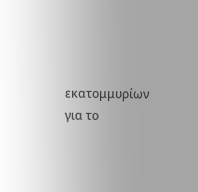εκατομμυρίων για το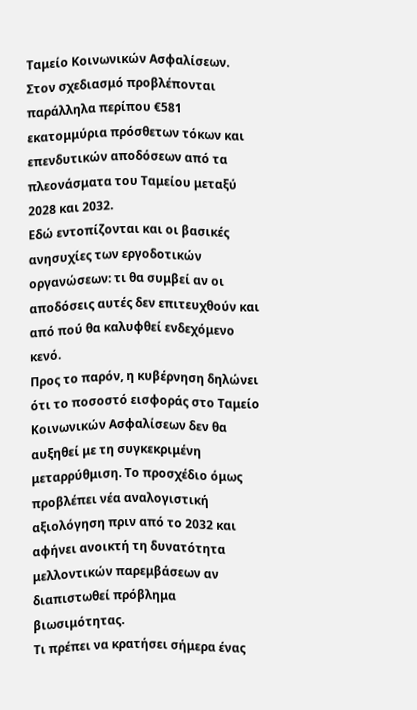Ταμείο Κοινωνικών Ασφαλίσεων. Στον σχεδιασμό προβλέπονται παράλληλα περίπου €581 εκατομμύρια πρόσθετων τόκων και επενδυτικών αποδόσεων από τα πλεονάσματα του Ταμείου μεταξύ 2028 και 2032.
Εδώ εντοπίζονται και οι βασικές ανησυχίες των εργοδοτικών οργανώσεων: τι θα συμβεί αν οι αποδόσεις αυτές δεν επιτευχθούν και από πού θα καλυφθεί ενδεχόμενο κενό.
Προς το παρόν, η κυβέρνηση δηλώνει ότι το ποσοστό εισφοράς στο Ταμείο Κοινωνικών Ασφαλίσεων δεν θα αυξηθεί με τη συγκεκριμένη μεταρρύθμιση. Το προσχέδιο όμως προβλέπει νέα αναλογιστική αξιολόγηση πριν από το 2032 και αφήνει ανοικτή τη δυνατότητα μελλοντικών παρεμβάσεων αν διαπιστωθεί πρόβλημα βιωσιμότητας.
Τι πρέπει να κρατήσει σήμερα ένας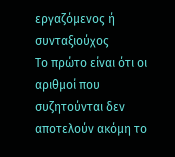εργαζόμενος ή συνταξιούχος
Το πρώτο είναι ότι οι αριθμοί που συζητούνται δεν αποτελούν ακόμη το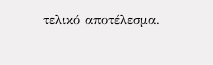τελικό αποτέλεσμα.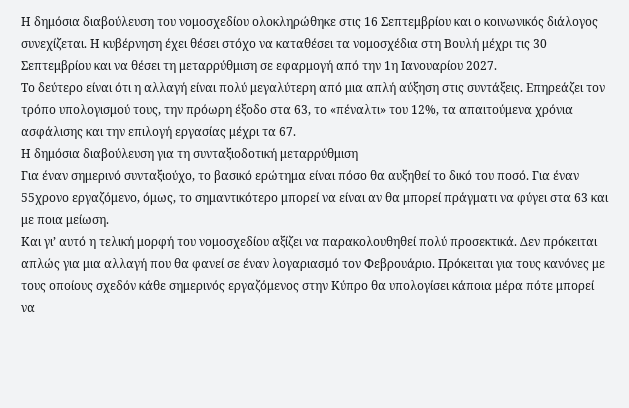Η δημόσια διαβούλευση του νομοσχεδίου ολοκληρώθηκε στις 16 Σεπτεμβρίου και ο κοινωνικός διάλογος συνεχίζεται. Η κυβέρνηση έχει θέσει στόχο να καταθέσει τα νομοσχέδια στη Βουλή μέχρι τις 30 Σεπτεμβρίου και να θέσει τη μεταρρύθμιση σε εφαρμογή από την 1η Ιανουαρίου 2027.
Το δεύτερο είναι ότι η αλλαγή είναι πολύ μεγαλύτερη από μια απλή αύξηση στις συντάξεις. Επηρεάζει τον τρόπο υπολογισμού τους, την πρόωρη έξοδο στα 63, το «πέναλτι» του 12%, τα απαιτούμενα χρόνια ασφάλισης και την επιλογή εργασίας μέχρι τα 67.
Η δημόσια διαβούλευση για τη συνταξιοδοτική μεταρρύθμιση
Για έναν σημερινό συνταξιούχο, το βασικό ερώτημα είναι πόσο θα αυξηθεί το δικό του ποσό. Για έναν 55χρονο εργαζόμενο, όμως, το σημαντικότερο μπορεί να είναι αν θα μπορεί πράγματι να φύγει στα 63 και με ποια μείωση.
Και γι’ αυτό η τελική μορφή του νομοσχεδίου αξίζει να παρακολουθηθεί πολύ προσεκτικά. Δεν πρόκειται απλώς για μια αλλαγή που θα φανεί σε έναν λογαριασμό τον Φεβρουάριο. Πρόκειται για τους κανόνες με τους οποίους σχεδόν κάθε σημερινός εργαζόμενος στην Κύπρο θα υπολογίσει κάποια μέρα πότε μπορεί να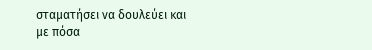σταματήσει να δουλεύει και με πόσα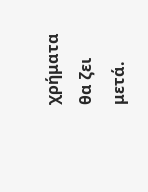χρήματα θα ζει μετά.